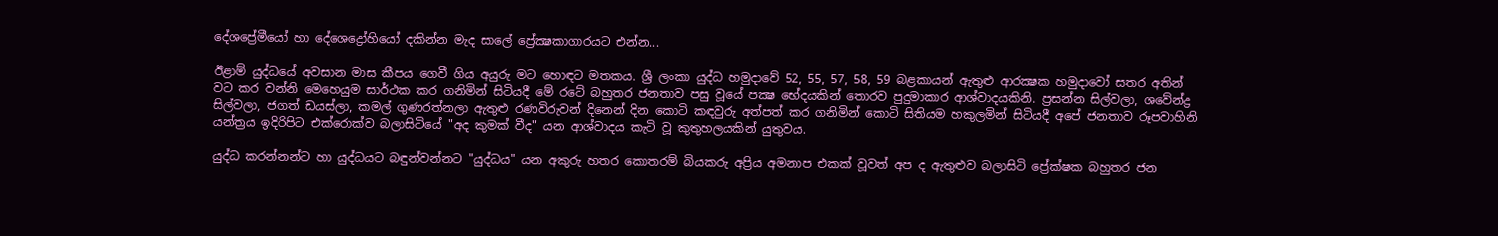දේශප්‍රේමීයෝ හා දේශෙද්‍රෝහියෝ දකින්න මැද සාලේ ප්‍රේක්‍ෂකාගාරයට එන්න...

ඊළාම් යුද්ධයේ අවසාන මාස කීපය ගෙවී ගිය අයුරු මට හොඳට මතකය. ශ්‍රී ලංකා යුද්ධ හමුදාවේ 52, 55, 57, 58, 59 බළකායන් ඇතුළු ආරක්‍ෂක හමුදාවෝ සතර අතින් වට කර වන්නි මෙහෙයුම සාර්ථක කර ගනිමින් සිටියදී මේ රටේ බහුතර ජනතාව පසු වූයේ පක්‍ෂ භේදයකින් තොරව පුදුමාකාර ආශ්වාදයකිනි. ප්‍රසන්න සිල්වලා, ශවේන්ද්‍ර සිල්වලා, ජගත් ඩයස්‌ලා, කමල් ගුණරත්නලා ඇතුළු රණවිරුවන් දිනෙන් දින කොටි කඳවුරු අත්පත් කර ගනිමින් කොටි සිතියම හකුලමින් සිටියදී අපේ ජනතාව රූපවාහිනි යන්ත්‍රය ඉදිරිපිට එක්‌රොක්‌ව බලාසිටියේ "අද කුමක්‌ වීද" යන ආශ්වාදය කැටි වූ කුතුහලයකින් යුතුවය.

යුද්ධ කරන්නන්ට හා යුද්ධයට බඳුන්වන්නට "යුද්ධය" යන අකුරු හතර කොතරම් බියකරු අප්‍රිය අමනාප එකක්‌ වූවත් අප ද ඇතුළුව බලාසිටි ප්‍රේක්‌ෂක බහුතර ජන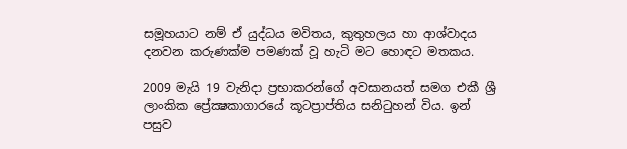සමූහයාට නම් ඒ යුද්ධය මවිතය, කුතුහලය හා ආශ්වාදය දනවන කරුණක්‌ම පමණක්‌ වූ හැටි මට හොඳට මතකය.

2009 මැයි 19 වැනිදා ප්‍රභාකරන්ගේ අවසානයත් සමග එකී ශ්‍රී ලාංකික ප්‍රේක්‍ෂකාගාරයේ කූටප්‍රාප්තිය සනිටුහන් විය. ඉන් පසුව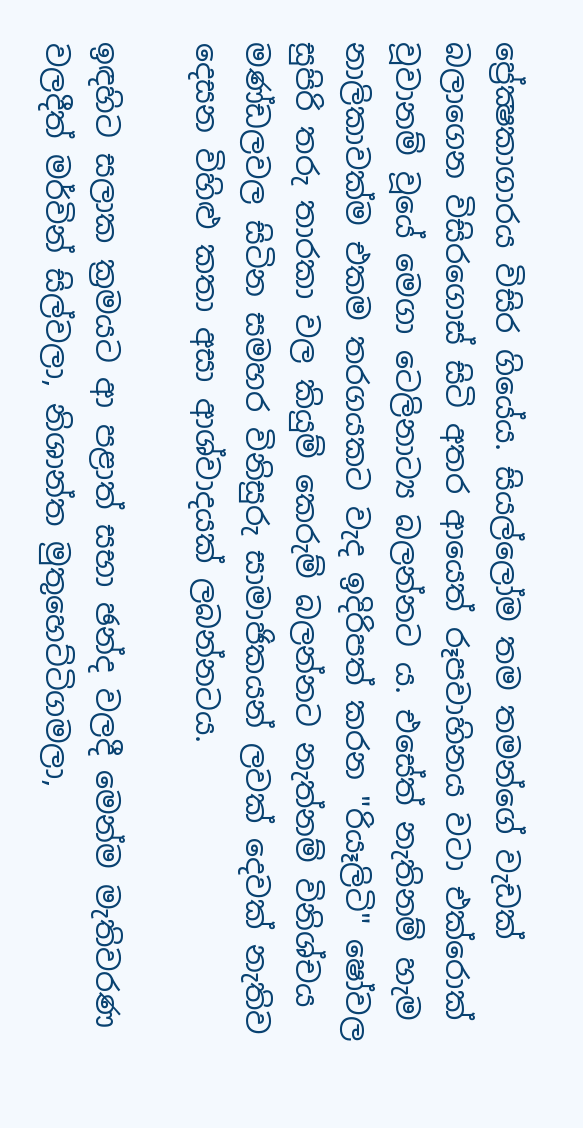ප්‍රේක්‍ෂකාගාරය විසිර ගියේය. සියල්ලෝම තම තමන්ගේ වැඩක්‌ බලාගෙන විසිරගොස්‌ සිටි අතර ආයෙත් රූපවාහිනය වටා එක්‌රොක්‌ වූවානම් වූයේ මෙගා ටෙලිනාට්‍ය බලන්නට ය. එසේත් නැතිනම් හැම නාලිකාවක්‌ම එකම තරගයකට වැද ඉදිරිපත් කරන "රියෑලිටි" ෂෝවල සුපිරි තරු තාරකා වල කියුම් කෙරුම් බලන්නට නැත්නම් විනිශ්චය මණ්‌ඩලවල සිටින සමහර විනිසුරු සාමාජිකයන් ලවක්‌ දෙවක්‌ නැතිව දෙසන විහිළු කතා අසා ආශ්වාදයක්‌ ලබන්නටය.

ඉඳහිට සලාක ක්‍රමයට ආ පළාත් සභා ඡන්ද වලදී මෙන්ම මැතිවරණ වලදීත් මර්වින් සිල්වලා, නිශාන්ත මුතුහෙට්‌ටිගමලා,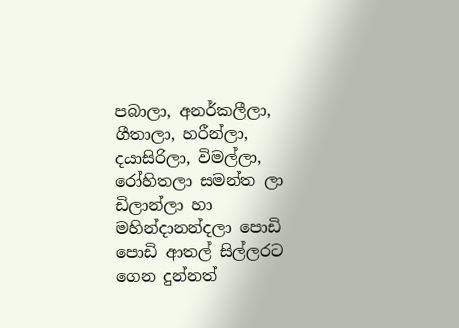පබාලා, අනර්කලීලා, ගීතාලා, හරීන්ලා, දයාසිරිලා, විමල්ලා, රෝහිතලා සමන්ත ලා ඩිලාන්ලා හා මහින්දානන්දලා පොඩි පොඩි ආතල් සිල්ලරට ගෙන දුන්නත්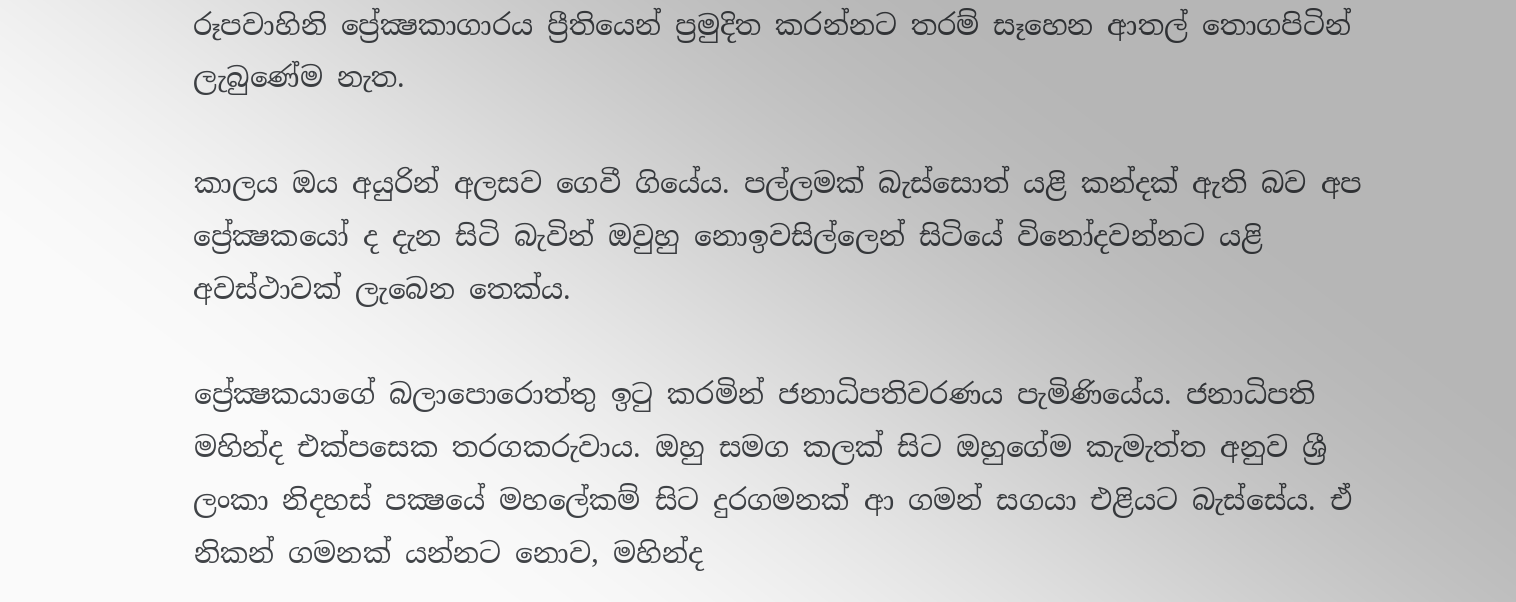රූපවාහිනි ප්‍රේක්‍ෂකාගාරය ප්‍රීතියෙන් ප්‍රමුදිත කරන්නට තරම් සෑහෙන ආතල් තොගපිටින් ලැබුණේම නැත.

කාලය ඔය අයුරින් අලසව ගෙවී ගියේය. පල්ලමක්‌ බැස්‌සොත් යළි කන්දක්‌ ඇති බව අප ප්‍රේක්‍ෂකයෝ ද දැන සිටි බැවින් ඔවුහු නොඉවසිල්ලෙන් සිටියේ විනෝදවන්නට යළි අවස්‌ථාවක්‌ ලැබෙන තෙක්‌ය.

ප්‍රේක්‍ෂකයාගේ බලාපොරොත්තු ඉටු කරමින් ජනාධිපතිවරණය පැමිණියේය. ජනාධිපති මහින්ද එක්‌පසෙක තරගකරුවාය. ඔහු සමග කලක්‌ සිට ඔහුගේම කැමැත්ත අනුව ශ්‍රී ලංකා නිදහස්‌ පක්‍ෂයේ මහලේකම් සිට දුරගමනක්‌ ආ ගමන් සගයා එළියට බැස්‌සේය. ඒ නිකන් ගමනක්‌ යන්නට නොව, මහින්ද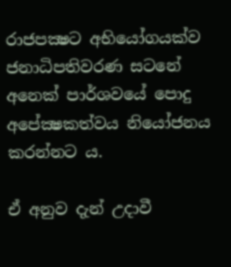රාජපක්‍ෂට අභියෝගයක්‌ව ජනාධිපතිවරණ සටනේ අනෙක්‌ පාර්ශවයේ පොදු අපේක්‍ෂකත්වය නියෝජනය කරන්නට ය.

ඒ අනුව දැන් උදාවී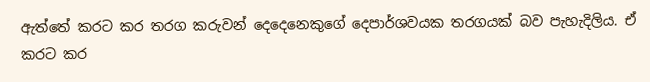ඇත්තේ කරට කර තරග කරුවන් දෙදෙනෙකුගේ දෙපාර්ශවයක තරගයක්‌ බව පැහැදිලිය. ඒ කරට කර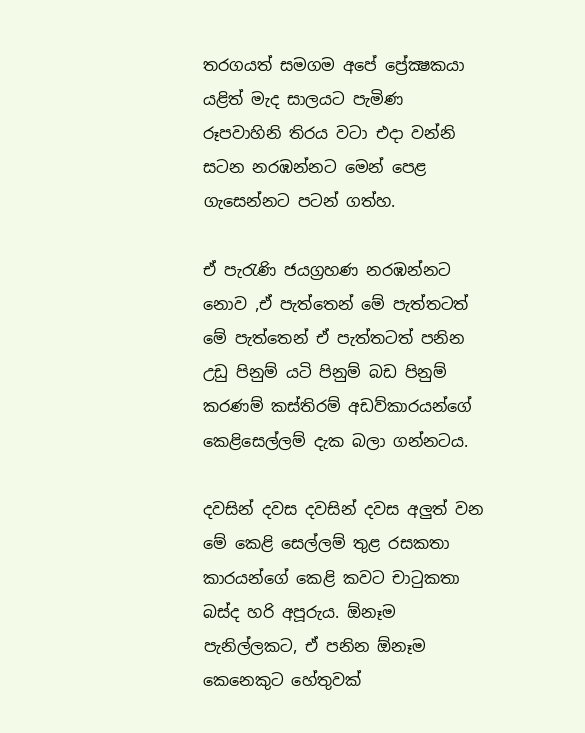තරගයත් සමගම අපේ ප්‍රේක්‍ෂකයා යළිත් මැද සාලයට පැමිණ රූපවාහිනි තිරය වටා එදා වන්නි සටන නරඹන්නට මෙන් පෙළ ගැසෙන්නට පටන් ගත්හ.

ඒ පැරැණි ජයග්‍රහණ නරඹන්නට නොව ,ඒ පැත්තෙන් මේ පැත්තටත් මේ පැත්තෙන් ඒ පැත්තටත් පනින උඩු පිනුම් යටි පිනුම් බඩ පිනුම් කරණම් කස්‌තිරම් අඩව්කාරයන්ගේ කෙළිසෙල්ලම් දැක බලා ගන්නටය.

දවසින් දවස දවසින් දවස අලුත් වන මේ කෙළි සෙල්ලම් තුළ රසකතා කාරයන්ගේ කෙළි කවට චාටුකතා බස්‌ද හරි අපූරුය. ඕනෑම පැනිල්ලකට, ඒ පනින ඕනෑම කෙනෙකුට හේතුවක්‌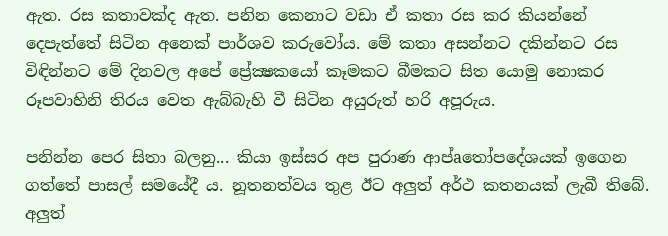ඇත. රස කතාවක්‌ද ඇත. පනින කෙනාට වඩා ඒ කතා රස කර කියන්නේ දෙපැත්තේ සිටින අනෙක්‌ පාර්ශව කරුවෝය. මේ කතා අසන්නට දකින්නට රස විඳින්නට මේ දිනවල අපේ ප්‍රේක්‍ෂකයෝ කෑමකට බීමකට සිත යොමු නොකර රූපවාහිනි තිරය වෙත ඇබ්බැහි වී සිටින අයුරුත් හරි අපූරුය.

පනින්න පෙර සිතා බලනු... කියා ඉස්‌සර අප පුරාණ ආප්aතෝපදේශයක්‌ ඉගෙන ගත්තේ පාසල් සමයේදී ය. නූතනත්වය තුළ ඊට අලුත් අර්ථ කතනයක්‌ ලැබී තිබේ. අලුත්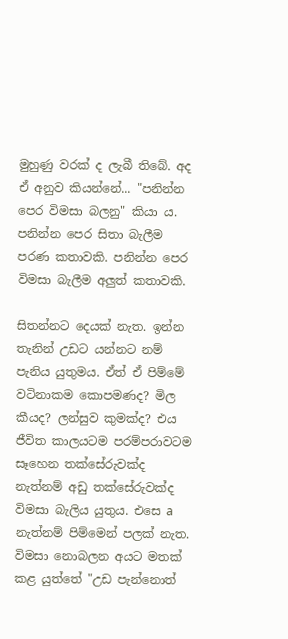මුහුණු වරක්‌ ද ලැබී තිබේ. අද ඒ අනුව කියන්නේ... "පනින්න පෙර විමසා බලනු" කියා ය. පනින්න පෙර සිතා බැලීම පරණ කතාවකි. පනින්න පෙර විමසා බැලීම අලුත් කතාවකි.

සිතන්නට දෙයක්‌ නැත. ඉන්න තැනින් උඩට යන්නට නම් පැනිය යුතුමය. ඒත් ඒ පිම්මේ වටිනාකම කොපමණද? මිල කීයද? ලන්සුව කුමක්‌ද? එය ජීවිත කාලයටම පරම්පරාවටම සෑහෙන තක්‌සේරුවක්‌ද නැත්නම් අඩු තක්‌සේරුවක්‌ද විමසා බැලිය යුතුය. එසෙ a නැත්නම් පිම්මෙන් පලක්‌ නැත. විමසා නොබලන අයට මතක්‌ කළ යුත්තේ "උඩ පැන්නොත්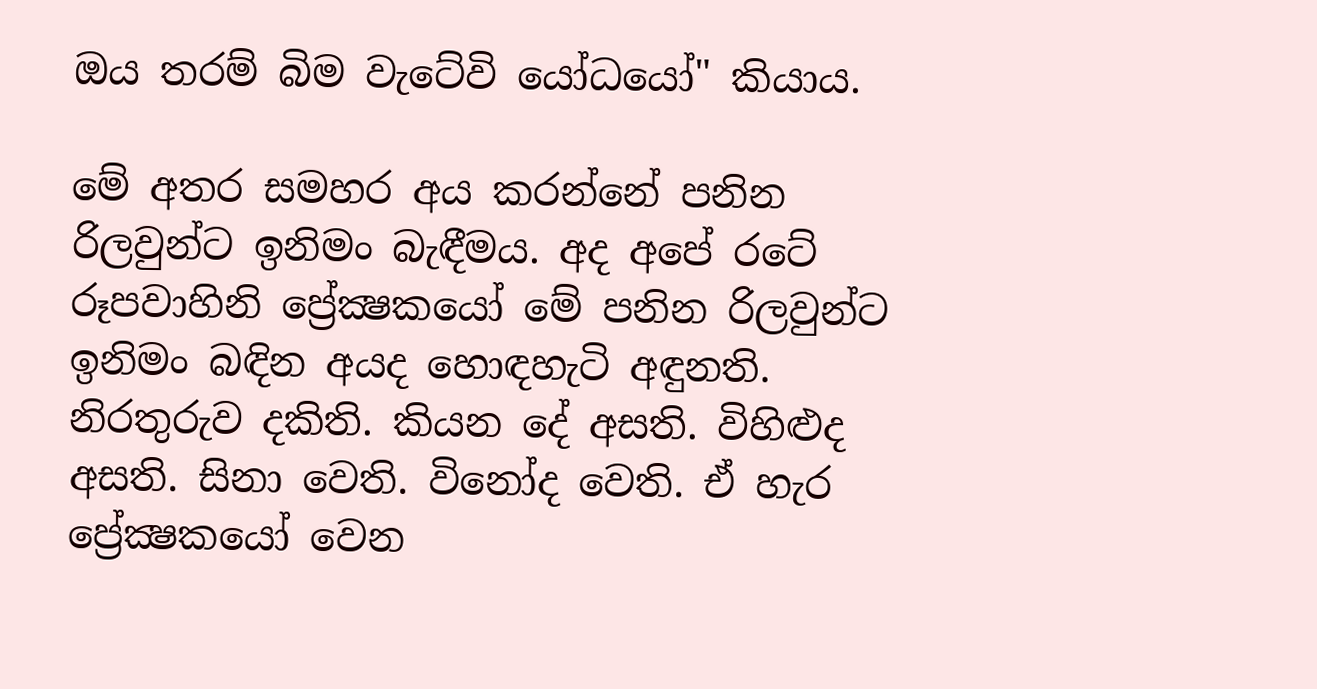ඔය තරම් බිම වැටේවි යෝධයෝ" කියාය.

මේ අතර සමහර අය කරන්නේ පනින රිලවුන්ට ඉනිමං බැඳීමය. අද අපේ රටේ රූපවාහිනි ප්‍රේක්‍ෂකයෝ මේ පනින රිලවුන්ට ඉනිමං බඳින අයද හොඳහැටි අඳුනති. නිරතුරුව දකිති. කියන දේ අසති. විහිළුද අසති. සිනා වෙති. විනෝද වෙති. ඒ හැර ප්‍රේක්‍ෂකයෝ වෙන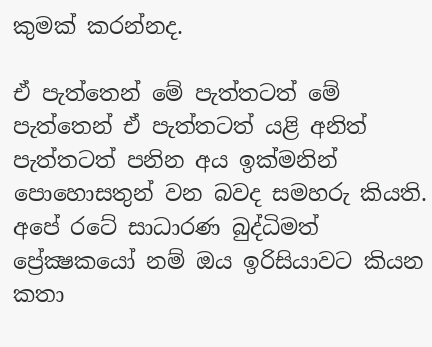කුමක්‌ කරන්නද.

ඒ පැත්තෙන් මේ පැත්තටත් මේ පැත්තෙන් ඒ පැත්තටත් යළි අනිත් පැත්තටත් පනින අය ඉක්‌මනින් පොහොසතුන් වන බවද සමහරු කියති. අපේ රටේ සාධාරණ බුද්ධිමත් ප්‍රේක්‍ෂකයෝ නම් ඔය ඉරිසියාවට කියන කතා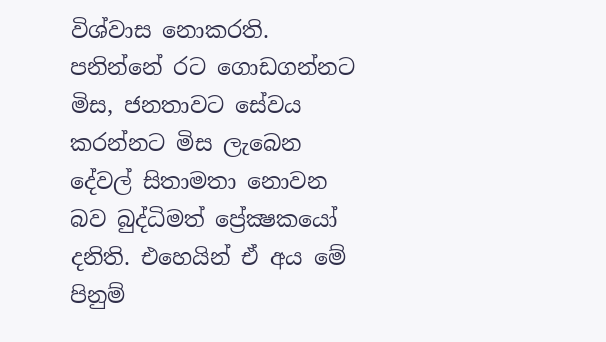විශ්වාස නොකරති. පනින්නේ රට ගොඩගන්නට මිස, ජනතාවට සේවය කරන්නට මිස ලැබෙන දේවල් සිතාමතා නොවන බව බුද්ධිමත් ප්‍රේක්‍ෂකයෝ දනිති. එහෙයින් ඒ අය මේ පිනුම්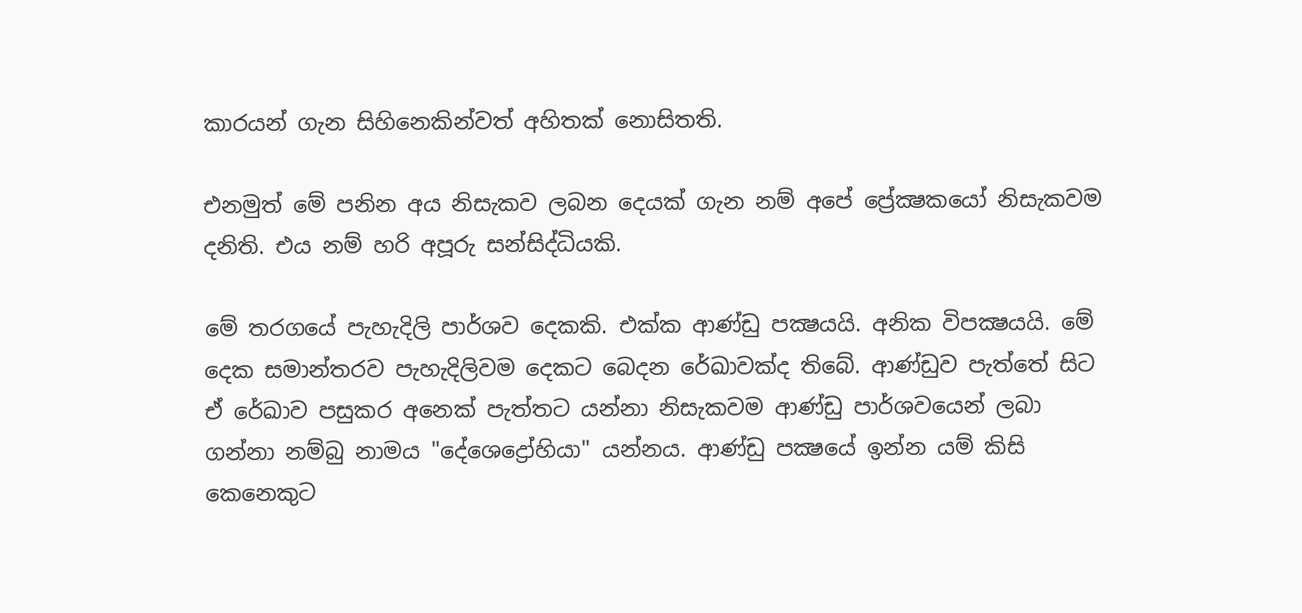කාරයන් ගැන සිහිනෙකින්වත් අහිතක්‌ නොසිතති.

එනමුත් මේ පනින අය නිසැකව ලබන දෙයක්‌ ගැන නම් අපේ ප්‍රේක්‍ෂකයෝ නිසැකවම දනිති. එය නම් හරි අපූරු සන්සිද්ධියකි.

මේ තරගයේ පැහැදිලි පාර්ශව දෙකකි. එක්‌ක ආණ්‌ඩු පක්‍ෂයයි. අනික විපක්‍ෂයයි. මේ දෙක සමාන්තරව පැහැදිලිවම දෙකට බෙදන රේඛාවක්‌ද තිබේ. ආණ්‌ඩුව පැත්තේ සිට ඒ රේඛාව පසුකර අනෙක්‌ පැත්තට යන්නා නිසැකවම ආණ්‌ඩු පාර්ශවයෙන් ලබා ගන්නා නම්බු නාමය "දේශෙද්‍රෝහියා" යන්නය. ආණ්‌ඩු පක්‍ෂයේ ඉන්න යම් කිසි කෙනෙකුට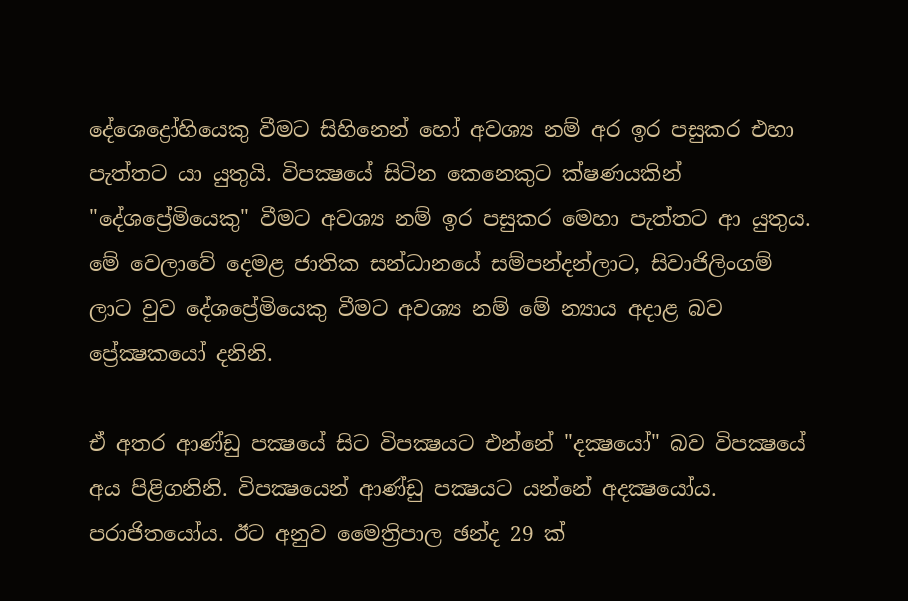දේශෙද්‍රෝහියෙකු වීමට සිහිනෙන් හෝ අවශ්‍ය නම් අර ඉර පසුකර එහා පැත්තට යා යුතුයි. විපක්‍ෂයේ සිටින කෙනෙකුට ක්‌ෂණයකින් "දේශප්‍රේමියෙකු" වීමට අවශ්‍ය නම් ඉර පසුකර මෙහා පැත්තට ආ යුතුය. මේ වෙලාවේ දෙමළ ජාතික සන්ධානයේ සම්පන්දන්ලාට, සිවාජිලිංගම් ලාට වුව දේශප්‍රේමියෙකු වීමට අවශ්‍ය නම් මේ න්‍යාය අදාළ බව ප්‍රේක්‍ෂකයෝ දනිනි.

ඒ අතර ආණ්‌ඩු පක්‍ෂයේ සිට විපක්‍ෂයට එන්නේ "දක්‍ෂයෝ" බව විපක්‍ෂයේ අය පිළිගනිනි. විපක්‍ෂයෙන් ආණ්‌ඩු පක්‍ෂයට යන්නේ අදක්‍ෂයෝය. පරාජිතයෝය. ඊට අනුව මෛත්‍රිපාල ඡන්ද 29 ක්‌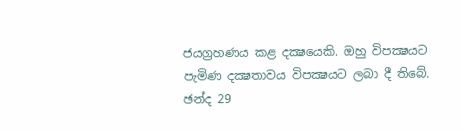ජයග්‍රහණය කළ දක්‍ෂයෙකි. ඔහු විපක්‍ෂයට පැමිණ දක්‍ෂතාවය විපක්‍ෂයට ලබා දී තිබේ. ඡන්ද 29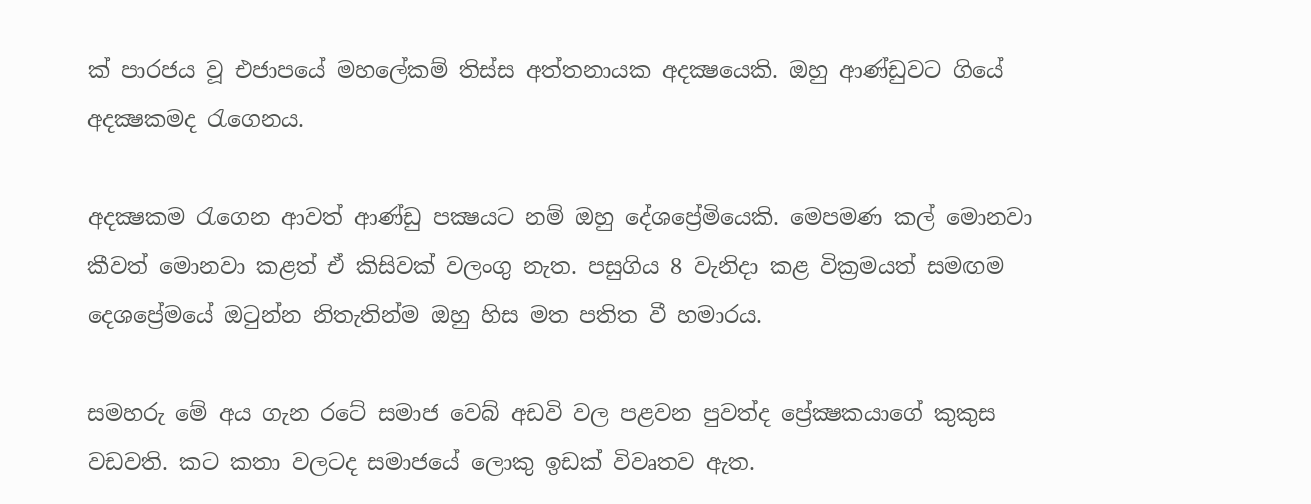ක්‌ පාරජය වූ එජාපයේ මහලේකම් තිස්‌ස අත්තනායක අදක්‍ෂයෙකි. ඔහු ආණ්‌ඩුවට ගියේ අදක්‍ෂකමද රැගෙනය.

අදක්‍ෂකම රැගෙන ආවත් ආණ්‌ඩු පක්‍ෂයට නම් ඔහු දේශප්‍රේමියෙකි. මෙපමණ කල් මොනවා කීවත් මොනවා කළත් ඒ කිසිවක්‌ වලංගු නැත. පසුගිය 8 වැනිදා කළ වික්‍රමයත් සමඟම දෙශප්‍රේමයේ ඔටුන්න නිතැතින්ම ඔහු හිස මත පතිත වී හමාරය.

සමහරු මේ අය ගැන රටේ සමාජ වෙබ් අඩවි වල පළවන පුවත්ද ප්‍රේක්‍ෂකයාගේ කුකුස වඩවති. කට කතා වලටද සමාජයේ ලොකු ඉඩක්‌ විවෘතව ඇත.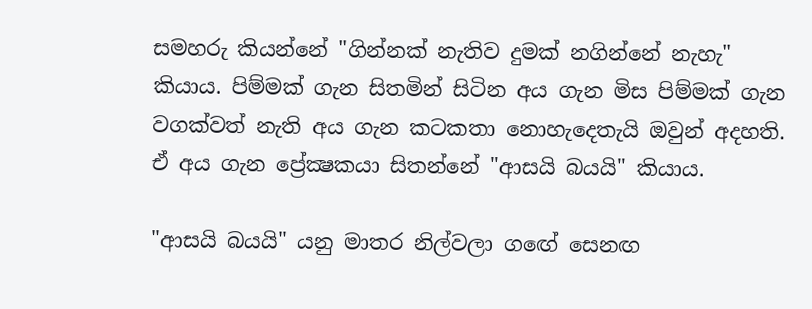සමහරු කියන්නේ "ගින්නක්‌ නැතිව දුමක්‌ නගින්නේ නැහැ" කියාය. පිම්මක්‌ ගැන සිතමින් සිටින අය ගැන මිස පිම්මක්‌ ගැන වගක්‌වත් නැති අය ගැන කටකතා නොහැදෙතැයි ඔවුන් අදහති. ඒ අය ගැන ප්‍රේක්‍ෂකයා සිතන්නේ "ආසයි බයයි" කියාය.

"ආසයි බයයි" යනු මාතර නිල්වලා ගඟේ සෙනඟ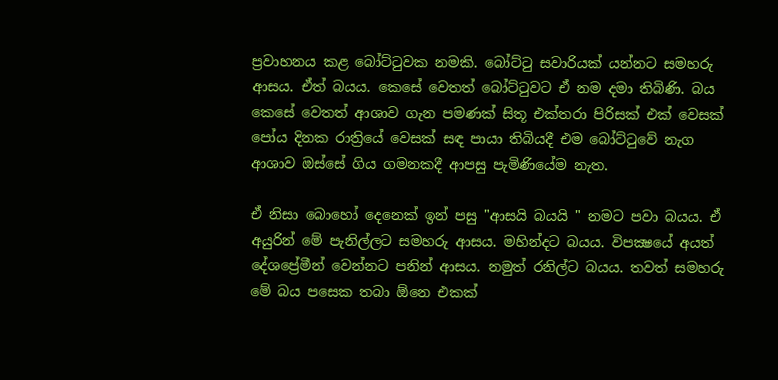ප්‍රවාහනය කළ බෝට්‌ටුවක නමකි. බෝට්‌ටු සවාරියක්‌ යන්නට සමහරු ආසය. ඒත් බයය. කෙසේ වෙතත් බෝට්‌ටුවට ඒ නම දමා තිබිණි. බය කෙසේ වෙතත් ආශාව ගැන පමණක්‌ සිතූ එක්‌තරා පිරිසක්‌ එක්‌ වෙසක්‌ පෝය දිනක රාත්‍රියේ වෙසක්‌ සඳ පායා තිබියදී එම බෝට්‌ටුවේ නැග ආශාව ඔස්‌සේ ගිය ගමනකදී ආපසු පැමිණියේම නැත.

ඒ නිසා බොහෝ දෙනෙක්‌ ඉන් පසු "ආසයි බයයි " නමට පවා බයය. ඒ අයුරින් මේ පැනිල්ලට සමහරු ආසය. මහින්දට බයය. විපක්‍ෂයේ අයත් දේශප්‍රේමීන් වෙන්නට පනින් ආසය. නමුත් රනිල්ට බයය. තවත් සමහරු මේ බය පසෙක තබා ඕනෙ එකක්‌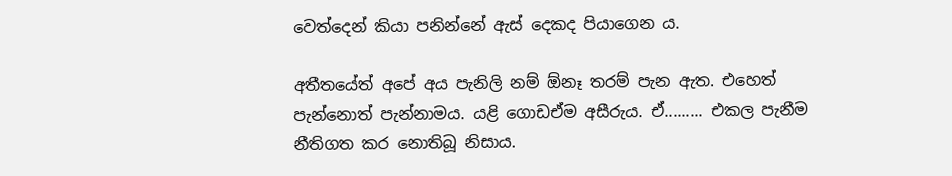වෙත්දෙන් කියා පනින්නේ ඇස්‌ දෙකද පියාගෙන ය.

අතීතයේත් අපේ අය පැනිලි නම් ඕනෑ තරම් පැන ඇත. එහෙත් පැන්නොත් පැන්නාමය. යළි ගොඩඒම අසීරුය. ඒ......... එකල පැනීම නීතිගත කර නොතිබූ නිසාය.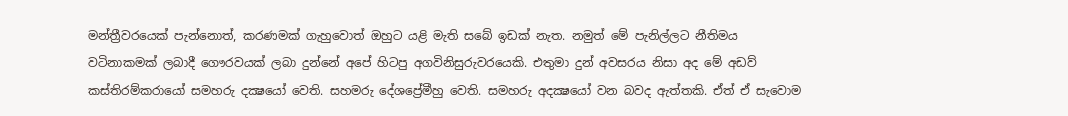මන්ත්‍රීවරයෙක්‌ පැන්නොත්, කරණමක්‌ ගැහුවොත් ඔහුට යළි මැති සබේ ඉඩක්‌ නැත. නමුත් මේ පැනිල්ලට නීතිමය වටිනාකමක්‌ ලබාදී ගෞරවයක්‌ ලබා දුන්නේ අපේ හිටපු අගවිනිසුරුවරයෙකි. එතුමා දුන් අවසරය නිසා අද මේ අඩව් කස්‌තිරම්කරායෝ සමහරු දක්‍ෂයෝ වෙති. සහමරු දේශප්‍රේමීහු වෙති. සමහරු අදක්‍ෂයෝ වන බවද ඇත්තකි. ඒත් ඒ සැවොම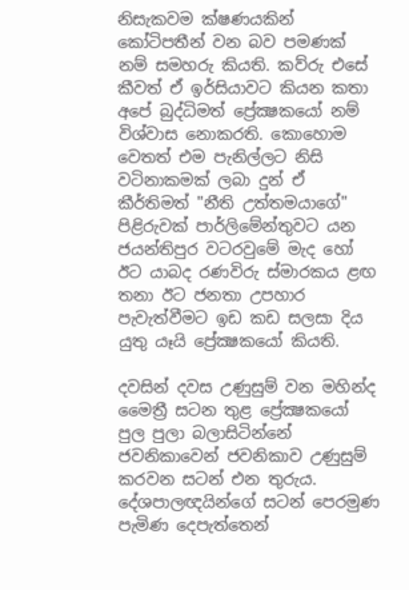නිසැකවම ක්‌ෂණයකින් කෝටිපතීන් වන බව පමණක්‌ නම් සමහරු කියති. කව්රු එසේ කීවත් ඒ ඉර්සියාවට කියන කතා අපේ බුද්ධිමත් ප්‍රේක්‍ෂකයෝ නම් විශ්වාස නොකරති. කොහොම වෙතත් එම පැනිල්ලට නිසි වටිනාකමක්‌ ලබා දුන් ඒ කීර්තිමත් "නීති උත්තමයාගේ" පිළිරුවක්‌ පාර්ලිමේන්තුවට යන ජයන්තිපුර වටරවුමේ මැද හෝ ඊට යාබද රණවිරු ස්‌මාරකය ළඟ තනා ඊට ජනතා උපහාර පැවැත්වීමට ඉඩ කඩ සලසා දිය යුතු යෑයි ප්‍රේක්‍ෂකයෝ කියති.

දවසින් දවස උණුසුම් වන මහින්ද මෛත්‍රී සටන තුළ ප්‍රේක්‍ෂකයෝ පුල පුලා බලාසිටින්නේ ජවනිකාවෙන් ජවනිකාව උණුසුම් කරවන සටන් එන තුරුය. දේශපාලඥයින්ගේ සටන් පෙරමුණ පැමිණ දෙපැත්තෙන්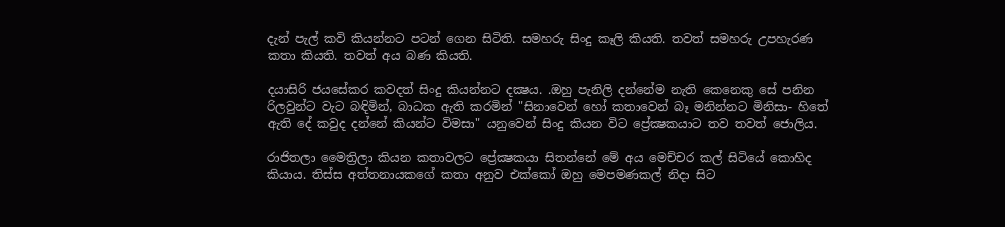දැන් පැල් කවි කියන්නට පටන් ගෙන සිටිති. සමහරු සිංදු කෑලි කියති. තවත් සමහරු උපහැරණ කතා කියති. තවත් අය බණ කියති.

දයාසිරි ජයසේකර කවදත් සිංදු කියන්නට දක්‍ෂය. .ඔහු පැනිලි දන්නේම නැති කෙනෙකු සේ පනින රිලවුන්ට වැට බඳිමින්, බාධක ඇති කරමින් "සිනාවෙන් හෝ කතාවෙන් බෑ මනින්නට මිනිසා- හිතේ ඇති දේ කවුද දන්නේ කියන්ට විමසා" යනුවෙන් සිංදු කියන විට ප්‍රේක්‍ෂකයාට තව තවත් ජොලිය.

රාජිතලා මෛත්‍රිලා කියන කතාවලට ප්‍රේක්‍ෂකයා සිතන්නේ මේ අය මෙච්චර කල් සිටියේ කොහිද කියාය. තිස්‌ස අත්තනායකගේ කතා අනුව එක්‌කෝ ඔහු මෙපමණකල් නිදා සිට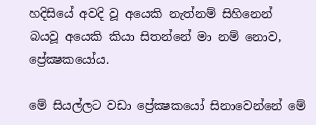හදිසියේ අවදි වූ අයෙකි නැත්නම් සිහිනෙන් බයවූ අයෙකි කියා සිතන්නේ මා නම් නොව, ප්‍රේක්‍ෂකයෝය.

මේ සියල්ලට වඩා ප්‍රේක්‍ෂකයෝ සිනාවෙන්නේ මේ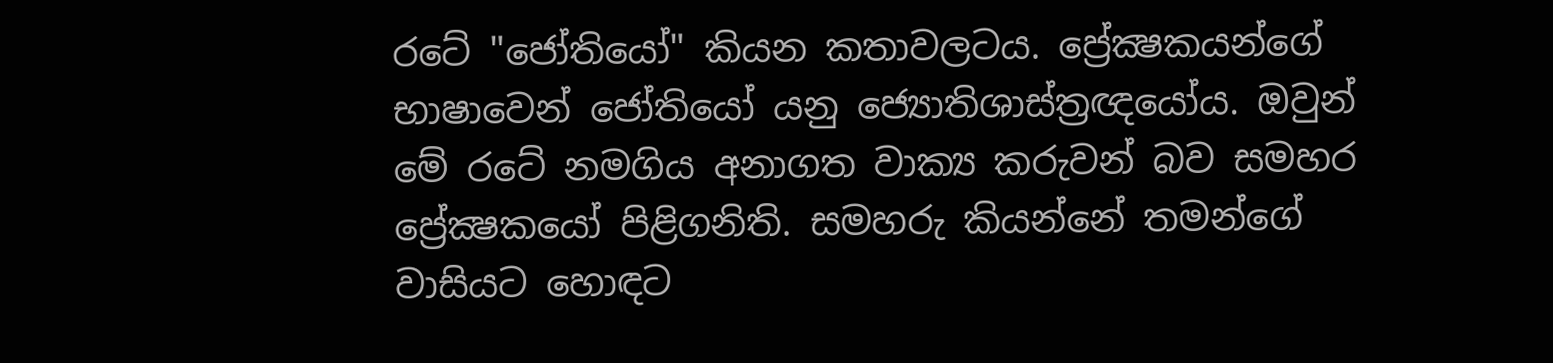රටේ "ජෝතියෝ" කියන කතාවලටය. ප්‍රේක්‍ෂකයන්ගේ භාෂාවෙන් ජෝතියෝ යනු ජ්‍යොතිශාස්‌ත්‍රඥයෝය. ඔවුන් මේ රටේ නමගිය අනාගත වාක්‍ය කරුවන් බව සමහර ප්‍රේක්‍ෂකයෝ පිළිගනිති. සමහරු කියන්නේ තමන්ගේ වාසියට හොඳට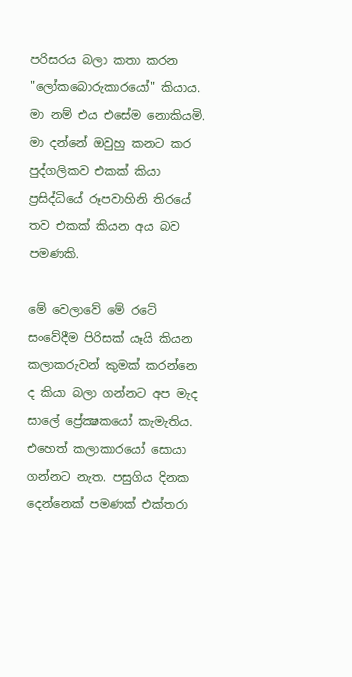පරිසරය බලා කතා කරන "ලෝකබොරුකාරයෝ" කියාය. මා නම් එය එසේම නොකියමි. මා දන්නේ ඔවුහු කනට කර පුද්ගලිකව එකක්‌ කියා ප්‍රසිද්ධියේ රූපවාහිනි තිරයේ තව එකක්‌ කියන අය බව පමණකි.

මේ වෙලාවේ මේ රටේ සංවේදීම පිරිසක්‌ යෑයි කියන කලාකරුවන් කුමක්‌ කරන්නෙ ද කියා බලා ගන්නට අප මැද සාලේ ප්‍රේක්‍ෂකයෝ කැමැතිය. එහෙත් කලාකාරයෝ සොයා ගන්නට නැත. පසුගිය දිනක දෙන්නෙක්‌ පමණක්‌ එක්‌තරා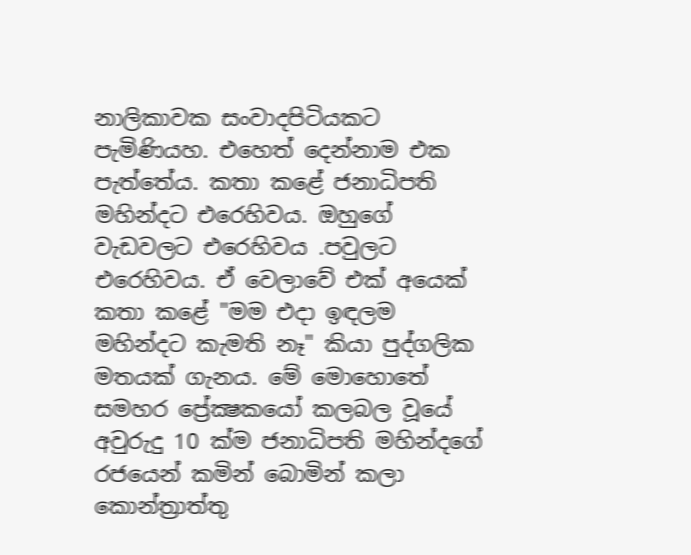නාලිකාවක සංවාදපිටියකට පැමිණියහ. එහෙත් දෙන්නාම එක පැත්තේය. කතා කළේ ජනාධිපති මහින්දට එරෙහිවය. ඔහුගේ වැඩවලට එරෙහිවය .පවුලට එරෙහිවය. ඒ වෙලාවේ එක්‌ අයෙක්‌ කතා කළේ "මම එදා ඉඳලම මහින්දට කැමති නෑ" කියා පුද්ගලික මතයක්‌ ගැනය. මේ මොහොතේ සමහර ප්‍රේක්‍ෂකයෝ කලබල වූයේ අවුරුදු 10 ක්‌ම ජනාධිපති මහින්දගේ රජයෙන් කමින් බොමින් කලා කොන්ත්‍රාත්තු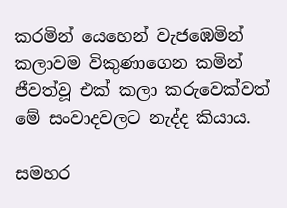කරමින් යෙහෙන් වැජඹෙමින් කලාවම විකුණාගෙන කමින් ජීවත්වූ එක්‌ කලා කරුවෙක්‌වත් මේ සංවාදවලට නැද්ද කියාය.

සමහර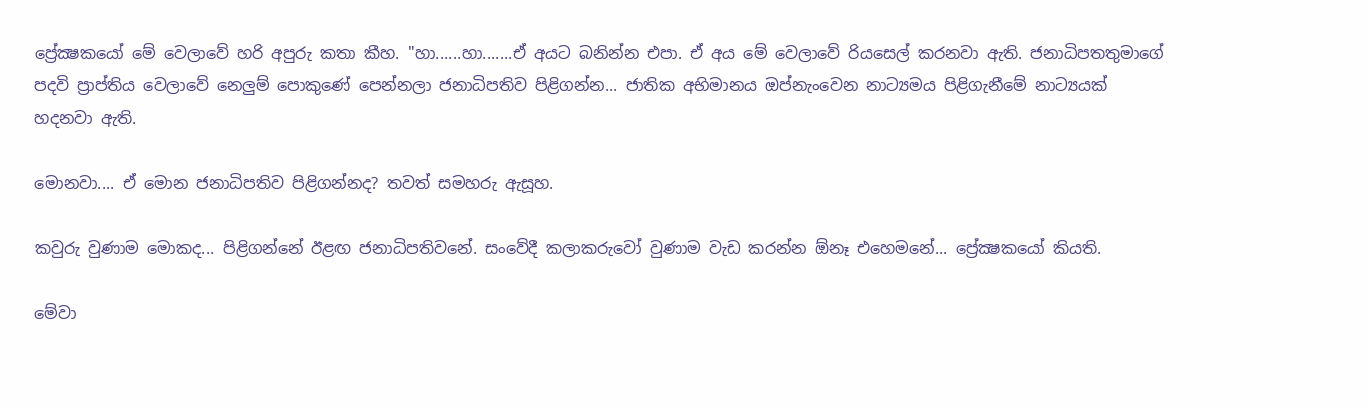ප්‍රේක්‍ෂකයෝ මේ වෙලාවේ හරි අපුරු කතා කීහ. "හා......හා.......ඒ අයට බනින්න එපා. ඒ අය මේ වෙලාවේ රියසෙල් කරනවා ඇති. ජනාධිපතතුමාගේ පදවි ප්‍රාප්තිය වෙලාවේ නෙලුම් පොකුණේ පෙන්නලා ජනාධිපතිව පිළිගන්න... ජාතික අභිමානය ඔප්නැංවෙන නාට්‍යමය පිළිගැනීමේ නාට්‍යයක්‌ හදනවා ඇති.

මොනවා.... ඒ මොන ජනාධිපතිව පිළිගන්නද? තවත් සමහරු ඇසූහ.

කවුරු වුණාම මොකද... පිළිගන්නේ ඊළඟ ජනාධිපතිවනේ. සංවේදී කලාකරුවෝ වුණාම වැඩ කරන්න ඕනෑ එහෙමනේ... ප්‍රේක්‍ෂකයෝ කියති.

මේවා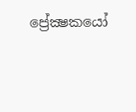ප්‍රේක්‍ෂකයෝ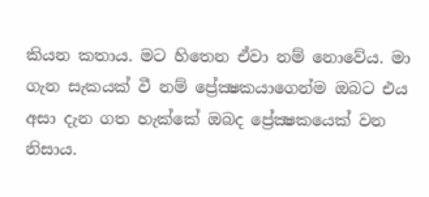කියන කතාය. මට හිතෙන ඒවා නම් නොවේය. මා ගැන සැකයක්‌ වී නම් ප්‍රේක්‍ෂකයාගෙන්ම ඔබට එය අසා දැන ගත හැක්‌කේ ඔබද ප්‍රේක්‍ෂකයෙක්‌ වන නිසාය.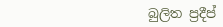බුලිත ප්‍රදීප්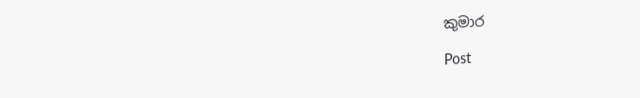කුමාර

Post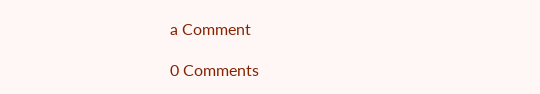a Comment

0 Comments